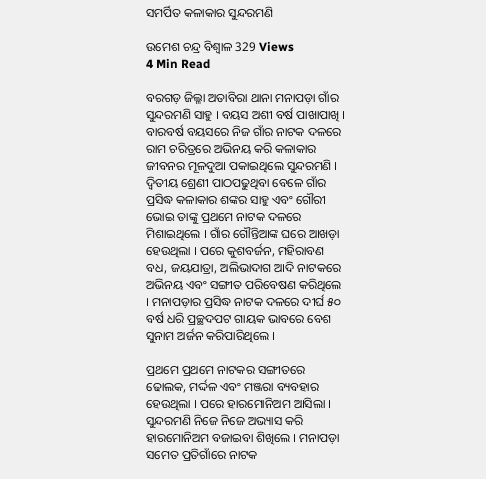ସମର୍ପିତ କଳାକାର ସୁନ୍ଦରମଣି

ଉମେଶ ଚନ୍ଦ୍ର ବିଶ୍ୱାଳ 329 Views
4 Min Read

ବରଗଡ଼ ଜିଲ୍ଳା ଅତାବିରା ଥାନା ମନାପଡ଼ା ଗାଁର ସୁନ୍ଦରମଣି ସାହୁ । ବୟସ ଅଶୀ ବର୍ଷ ପାଖାପାଖି । ବାରବର୍ଷ ବୟସରେ ନିଜ ଗାଁର ନାଟକ ଦଳରେ ରାମ ଚରିତ୍ରରେ ଅଭିନୟ କରି କଳାକାର ଜୀବନର ମୂଳଦୁଆ ପକାଇଥିଲେ ସୁନ୍ଦରମଣି । ଦ୍ୱିତୀୟ ଶ୍ରେଣୀ ପାଠପଢୁଥିବା ବେଳେ ଗାଁର ପ୍ରସିଦ୍ଧ କଳାକାର ଶଙ୍କର ସାହୁ ଏବଂ ଗୌରୀ ଭୋଇ ତାଙ୍କୁ ପ୍ରଥମେ ନାଟକ ଦଳରେ ମିଶାଇଥିଲେ । ଗାଁର ଗୌନ୍ତିଆଙ୍କ ଘରେ ଆଖଡ଼ା ହେଉଥିଲା । ପରେ କୁଶବର୍ଜନ, ମହିରାବଣ ବଧ, ଜୟଯାତ୍ରା, ଅଲିଭାଦାଗ ଆଦି ନାଟକରେ ଅଭିନୟ ଏବଂ ସଙ୍ଗୀତ ପରିବେଷଣ କରିଥିଲେ । ମନାପଡ଼ାର ପ୍ରସିଦ୍ଧ ନାଟକ ଦଳରେ ଦୀର୍ଘ ୫୦ ବର୍ଷ ଧରି ପ୍ରଚ୍ଛଦପଟ ଗାୟକ ଭାବରେ ବେଶ ସୁନାମ ଅର୍ଜନ କରିପାରିଥିଲେ ।

ପ୍ରଥମେ ପ୍ରଥମେ ନାଟକର ସଙ୍ଗୀତରେ ଢୋଲକ, ମର୍ଦ୍ଦଳ ଏବଂ ମଞ୍ଜରା ବ୍ୟବହାର ହେଉଥିଲା । ପରେ ହାରମୋନିଅମ ଆସିଲା । ସୁନ୍ଦରମଣି ନିଜେ ନିଜେ ଅଭ୍ୟାସ କରି ହାରମୋନିଅମ ବଜାଇବା ଶିଖିଲେ । ମନାପଡ଼ା ସମେତ ପ୍ରତିଗାଁରେ ନାଟକ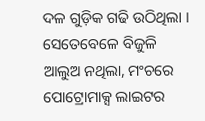ଦଳ ଗୁଡ଼ିକ ଗଢି ଉଠିଥିଲା । ସେତେବେଳେ ବିଜୁଳି ଆଲୁଅ ନଥିଲା, ମଂଚରେ ପୋଟ୍ରୋମାକ୍ସ ଲାଇଟର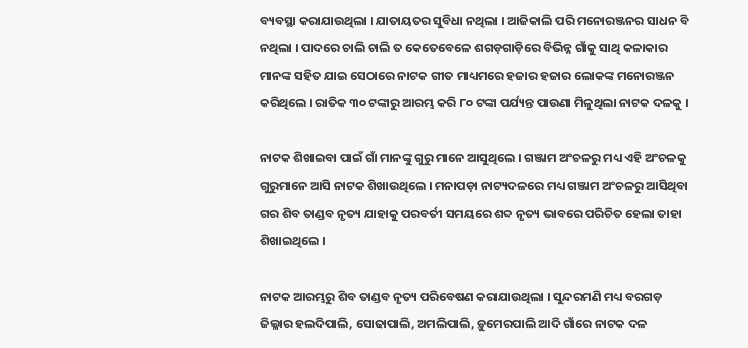ବ୍ୟବସ୍ଥା କରାଯାଉଥିଲା । ଯାତାୟତର ସୁବିଧା ନଥିଲା । ଆଜିକାଲି ପରି ମନୋରଞ୍ଜନର ସାଧନ ବି ନଥିଲା । ପାଦରେ ଚାଲି ଚାଲି ତ କେତେବେଳେ ଶଗଡ଼ଗାଡ଼ିରେ ବିଭିନ୍ନ ଗାଁକୁ ସାଥି କଳାକାର ମାନଙ୍କ ସହିତ ଯାଇ ସେଠାରେ ନାଟକ ଗୀତ ମାଧ୍ୟମରେ ହଜାର ହଜାର ଲୋକଙ୍କ ମନୋରଞ୍ଜନ କରିଥିଲେ । ରାତିକ ୩୦ ଟଙ୍କାରୁ ଆରମ୍ଭ କରି ୮୦ ଟଙ୍କା ପର୍ଯ୍ୟନ୍ତ ପାଉଣା ମିଳୁଥିଲା ନାଟକ ଦଳକୁ ।

ନାଟକ ଶିଖାଇବା ପାଇଁ ଗାଁ ମାନଙ୍କୁ ଗୁରୁ ମାନେ ଆସୁଥିଲେ । ଗଞ୍ଜାମ ଅଂଚଳରୁ ମଧ୍ୟ ଏହି ଅଂଚଳକୁ ଗୁରୁମାନେ ଆସି ନାଟକ ଶିଖାଉଥିଲେ । ମନାପଡ଼ା ନାଟ୍ୟଦଳରେ ମଧ୍ୟ ଗଞ୍ଜାମ ଅଂଚଳରୁ ଆସିଥିବା ଗର ଶିବ ତାଣ୍ଡବ ନୃତ୍ୟ ଯାହାକୁ ପରବର୍ତୀ ସମୟରେ ଶବ୍ଦ ନୃତ୍ୟ ଭାବରେ ପରିଚିତ ହେଲା ତାହା ଶିଖାଇଥିଲେ ।

ନାଟକ ଆରମ୍ଭରୁ ଶିବ ତାଣ୍ଡବ ନୃତ୍ୟ ପରିବେଷଣ କରାଯାଉଥିଲା । ସୁନ୍ଦରମଣି ମଧ୍ୟ ବରଗଡ଼ ଜିଲ୍ଳାର ହଲଦିପାଲି, ସୋଢାପାଲି, ଅମଲିପାଲି, ଡ଼ୁମେରପାଲି ଆଦି ଗାଁରେ ନାଟକ ଦଳ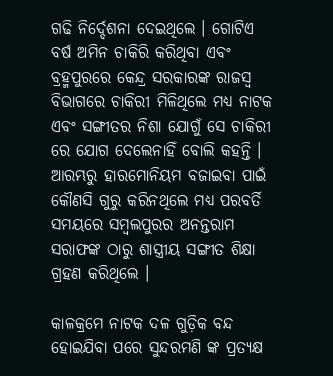ଗଢି ନିର୍ଦ୍ଦେଶନା ଦେଇଥିଲେ । ଗୋଟିଏ ବର୍ଷ ଅମିନ ଚାକିରି କରିଥିବା ଏବଂ ବ୍ରହ୍ମପୁରରେ କେନ୍ଦ୍ର ସରକାରଙ୍କ ରାଜସ୍ୱ ବିଭାଗରେ ଚାକିରୀ ମିଳିଥିଲେ ମଧ୍ୟ ନାଟକ ଏବଂ ସଙ୍ଗୀତର ନିଶା ଯୋଗୁଁ ସେ ଚାକିରୀ ରେ ଯୋଗ ଦେଲେନାହିଁ ବୋଲି କହନ୍ତି । ଆରମ୍ଭରୁ ହାରମୋନିୟମ ବଜାଇବା ପାଇଁ କୌଣସି ଗୁରୁ କରିନଥିଲେ ମଧ୍ୟ ପରବର୍ତି ସମୟରେ ସମ୍ବଲପୁରର ଅନନ୍ତରାମ ସରାଫଙ୍କ ଠାରୁ ଶାସ୍ତ୍ରୀୟ ସଙ୍ଗୀତ ଶିକ୍ଷା ଗ୍ରହଣ କରିଥିଲେ ।

କାଳକ୍ରମେ ନାଟକ ଦଳ ଗୁଡ଼ିକ ବନ୍ଦ ହୋଇଯିବା ପରେ ସୁନ୍ଦରମଣି ଙ୍କ ପ୍ରତ୍ୟକ୍ଷ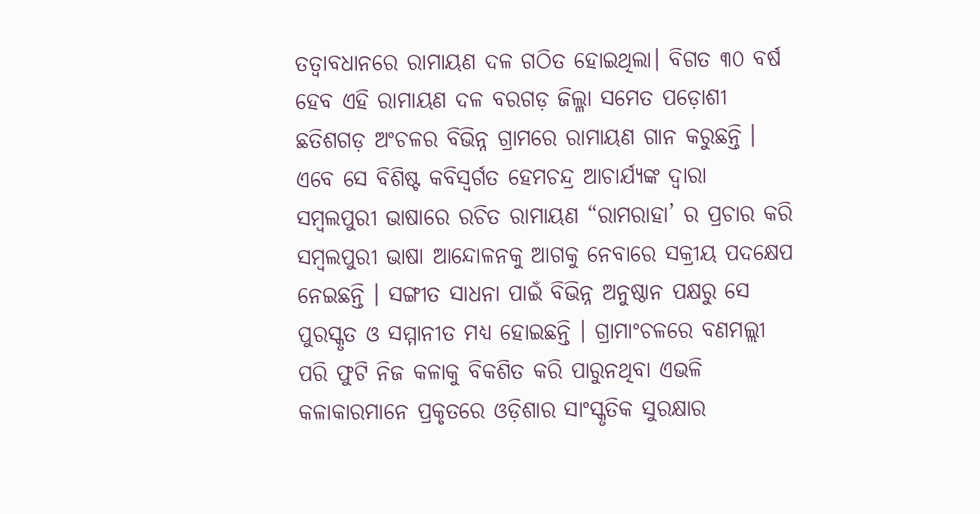ତତ୍ୱାବଧାନରେ ରାମାୟଣ ଦଳ ଗଠିତ ହୋଇଥିଲା। ବିଗତ ୩୦ ବର୍ଷ ହେବ ଏହି ରାମାୟଣ ଦଳ ବରଗଡ଼ ଜିଲ୍ଳା ସମେତ ପଡ଼ୋଶୀ ଛତିଶଗଡ଼ ଅଂଚଳର ବିଭିନ୍ନ ଗ୍ରାମରେ ରାମାୟଣ ଗାନ କରୁଛନ୍ତି । ଏବେ ସେ ବିଶିଷ୍ଟ କବିସ୍ୱର୍ଗତ ହେମଚନ୍ଦ୍ର ଆଚାର୍ଯ୍ୟଙ୍କ ଦ୍ୱାରା ସମ୍ବଲପୁରୀ ଭାଷାରେ ରଚିତ ରାମାୟଣ “ରାମରାହା’ ର ପ୍ରଚାର କରି ସମ୍ବଲପୁରୀ ଭାଷା ଆନ୍ଦୋଳନକୁ ଆଗକୁ ନେବାରେ ସକ୍ରୀୟ ପଦକ୍ଷେପ ନେଇଛନ୍ତି । ସଙ୍ଗୀତ ସାଧନା ପାଇଁ ବିଭିନ୍ନ ଅନୁଷ୍ଠାନ ପକ୍ଷରୁ ସେ ପୁରସ୍କୃତ ଓ ସମ୍ମାନୀତ ମଧ୍ୟ ହୋଇଛନ୍ତି । ଗ୍ରାମାଂଚଳରେ ବଣମଲ୍ଲୀ ପରି ଫୁଟି ନିଜ କଳାକୁ ବିକଶିତ କରି ପାରୁନଥିବା ଏଭଳି କଳାକାରମାନେ ପ୍ରକୃତରେ ଓଡ଼ିଶାର ସାଂସ୍କୃତିକ ସୁରକ୍ଷାର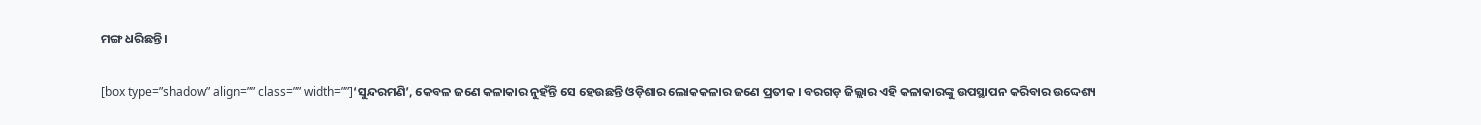ମଙ୍ଗ ଧରିଛନ୍ତି ।

[box type=”shadow” align=”” class=”” width=””]‘ସୁନ୍ଦରମଣି’, କେବଳ ଜଣେ କଳାକାର ନୁହଁନ୍ତି ସେ ହେଉଛନ୍ତି ଓଡ଼ିଶାର ଲୋକକଳାର ଜଣେ ପ୍ରତୀକ । ବରଗଡ଼ ଜିଲ୍ଲାର ଏହି କଳାକାରଙ୍କୁ ଉପସ୍ଥାପନ କରିବାର ଉଦ୍ଦେଶ୍ୟ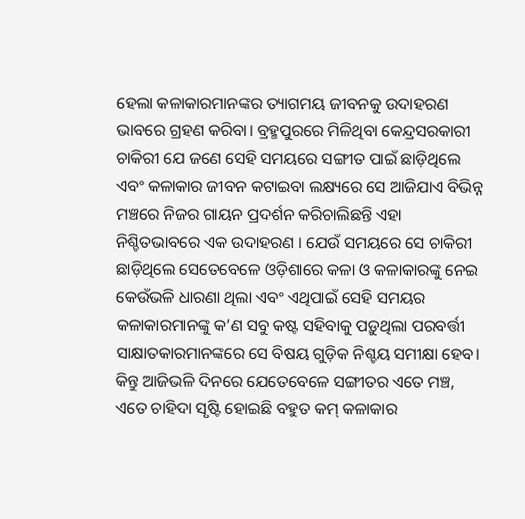ହେଲା କଳାକାରମାନଙ୍କର ତ୍ୟାଗମୟ ଜୀବନକୁ ଉଦାହରଣ ଭାବରେ ଗ୍ରହଣ କରିବା। ବ୍ରହ୍ମପୁରରେ ମିଳିଥିବା କେନ୍ଦ୍ରସରକାରୀ ଚାକିରୀ ଯେ ଜଣେ ସେହି ସମୟରେ ସଙ୍ଗୀତ ପାଇଁ ଛାଡ଼ିଥିଲେ ଏବଂ କଳାକାର ଜୀବନ କଟାଇବା ଲକ୍ଷ୍ୟରେ ସେ ଆଜିଯାଏ ବିଭିନ୍ନ ମଞ୍ଚରେ ନିଜର ଗାୟନ ପ୍ରଦର୍ଶନ କରିଚାଲିଛନ୍ତି ଏହା ନିଶ୍ଚିତଭାବରେ ଏକ ଉଦାହରଣ । ଯେଉଁ ସମୟରେ ସେ ଚାକିରୀ ଛାଡ଼ିଥିଲେ ସେତେବେଳେ ଓଡ଼ିଶାରେ କଳା ଓ କଳାକାରଙ୍କୁ ନେଇ କେଉଁଭଳି ଧାରଣା ଥିଲା ଏବଂ ଏଥିପାଇଁ ସେହି ସମୟର କଳାକାରମାନଙ୍କୁ କ’ଣ ସବୁ କଷ୍ଟ ସହିବାକୁ ପଡ଼ୁଥିଲା ପରବର୍ତ୍ତୀ ସାକ୍ଷାତକାରମାନଙ୍କରେ ସେ ବିଷୟ ଗୁଡ଼ିକ ନିଶ୍ଚୟ ସମୀକ୍ଷା ହେବ। କିନ୍ତୁ ଆଜିଭଳି ଦିନରେ ଯେତେବେଳେ ସଙ୍ଗୀତର ଏତେ ମଞ୍ଚ, ଏତେ ଚାହିଦା ସୃଷ୍ଟି ହୋଇଛି ବହୁତ କମ୍ କଳାକାର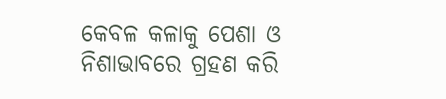କେବଳ କଳାକୁ ପେଶା ଓ ନିଶାଭାବରେ ଗ୍ରହଣ କରି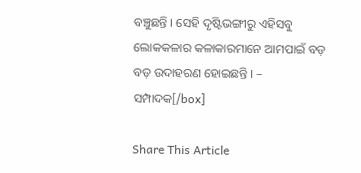ବଞ୍ଚୁଛନ୍ତି । ସେହି ଦୃଷ୍ଟିଭଙ୍ଗୀରୁ ଏହିସବୁ ଲୋକକଳାର କଳାକାରମାନେ ଆମପାଇଁ ବଡ଼ ବଡ଼ ଉଦାହରଣ ହୋଇଛନ୍ତି । – ସମ୍ପାଦକ[/box]

Share This Article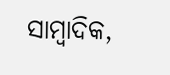ସାମ୍ବାଦିକ,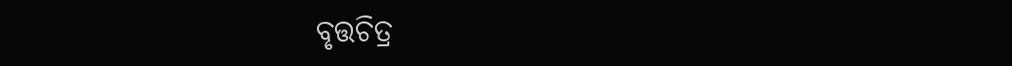ବୃତ୍ତଚିତ୍ର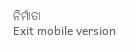ନିର୍ମାତା
Exit mobile version